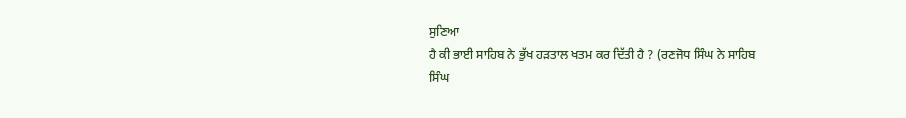ਸੁਣਿਆ
ਹੈ ਕੀ ਭਾਈ ਸਾਹਿਬ ਨੇ ਭੁੱਖ ਹੜਤਾਲ ਖਤਮ ਕਰ ਦਿੱਤੀ ਹੈ ? (ਰਣਜੋਧ ਸਿੰਘ ਨੇ ਸਾਹਿਬ
ਸਿੰਘ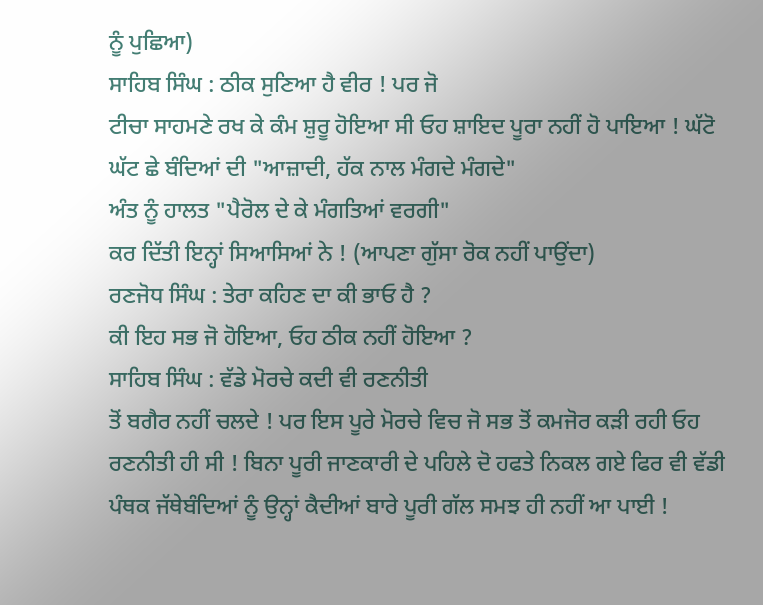ਨੂੰ ਪੁਛਿਆ)
ਸਾਹਿਬ ਸਿੰਘ : ਠੀਕ ਸੁਣਿਆ ਹੈ ਵੀਰ ! ਪਰ ਜੋ
ਟੀਚਾ ਸਾਹਮਣੇ ਰਖ ਕੇ ਕੰਮ ਸ਼ੁਰੂ ਹੋਇਆ ਸੀ ਓਹ ਸ਼ਾਇਦ ਪੂਰਾ ਨਹੀਂ ਹੋ ਪਾਇਆ ! ਘੱਟੋ
ਘੱਟ ਛੇ ਬੰਦਿਆਂ ਦੀ "ਆਜ਼ਾਦੀ, ਹੱਕ ਨਾਲ ਮੰਗਦੇ ਮੰਗਦੇ"
ਅੰਤ ਨੂੰ ਹਾਲਤ "ਪੈਰੋਲ ਦੇ ਕੇ ਮੰਗਤਿਆਂ ਵਰਗੀ"
ਕਰ ਦਿੱਤੀ ਇਨ੍ਹਾਂ ਸਿਆਸਿਆਂ ਨੇ ! (ਆਪਣਾ ਗੁੱਸਾ ਰੋਕ ਨਹੀਂ ਪਾਉਂਦਾ)
ਰਣਜੋਧ ਸਿੰਘ : ਤੇਰਾ ਕਹਿਣ ਦਾ ਕੀ ਭਾਓ ਹੈ ?
ਕੀ ਇਹ ਸਭ ਜੋ ਹੋਇਆ, ਓਹ ਠੀਕ ਨਹੀਂ ਹੋਇਆ ?
ਸਾਹਿਬ ਸਿੰਘ : ਵੱਡੇ ਮੋਰਚੇ ਕਦੀ ਵੀ ਰਣਨੀਤੀ
ਤੋਂ ਬਗੈਰ ਨਹੀਂ ਚਲਦੇ ! ਪਰ ਇਸ ਪੂਰੇ ਮੋਰਚੇ ਵਿਚ ਜੋ ਸਭ ਤੋਂ ਕਮਜੋਰ ਕੜੀ ਰਹੀ ਓਹ
ਰਣਨੀਤੀ ਹੀ ਸੀ ! ਬਿਨਾ ਪੂਰੀ ਜਾਣਕਾਰੀ ਦੇ ਪਹਿਲੇ ਦੋ ਹਫਤੇ ਨਿਕਲ ਗਏ ਫਿਰ ਵੀ ਵੱਡੀ
ਪੰਥਕ ਜੱਥੇਬੰਦਿਆਂ ਨੂੰ ਉਨ੍ਹਾਂ ਕੈਦੀਆਂ ਬਾਰੇ ਪੂਰੀ ਗੱਲ ਸਮਝ ਹੀ ਨਹੀਂ ਆ ਪਾਈ !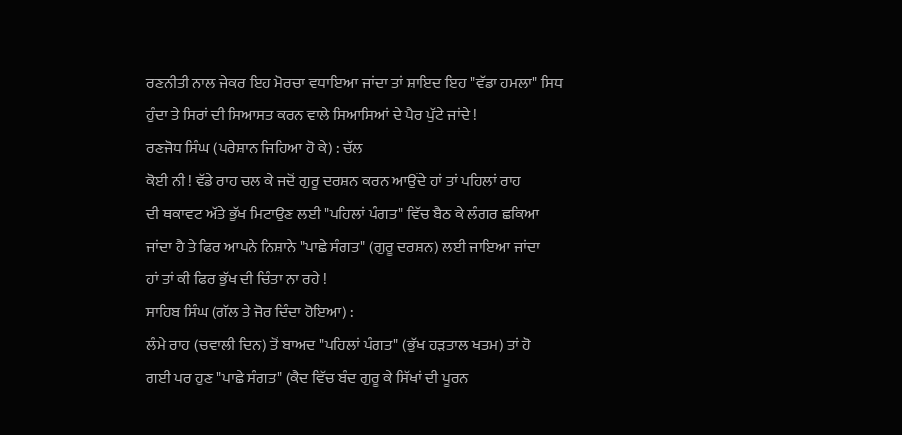ਰਣਨੀਤੀ ਨਾਲ ਜੇਕਰ ਇਹ ਮੋਰਚਾ ਵਧਾਇਆ ਜਾਂਦਾ ਤਾਂ ਸ਼ਾਇਦ ਇਹ "ਵੱਡਾ ਹਮਲਾ" ਸਿਧ
ਹੁੰਦਾ ਤੇ ਸਿਰਾਂ ਦੀ ਸਿਆਸਤ ਕਰਨ ਵਾਲੇ ਸਿਆਸਿਆਂ ਦੇ ਪੈਰ ਪੁੱਟੇ ਜਾਂਦੇ !
ਰਣਜੋਧ ਸਿੰਘ (ਪਰੇਸ਼ਾਨ ਜਿਹਿਆ ਹੋ ਕੇ) : ਚੱਲ
ਕੋਈ ਨੀ ! ਵੱਡੇ ਰਾਹ ਚਲ ਕੇ ਜਦੋਂ ਗੁਰੂ ਦਰਸ਼ਨ ਕਰਨ ਆਉਂਦੇ ਹਾਂ ਤਾਂ ਪਹਿਲਾਂ ਰਾਹ
ਦੀ ਥਕਾਵਟ ਅੱਤੇ ਭੁੱਖ ਮਿਟਾਉਣ ਲਈ "ਪਹਿਲਾਂ ਪੰਗਤ" ਵਿੱਚ ਬੈਠ ਕੇ ਲੰਗਰ ਛਕਿਆ
ਜਾਂਦਾ ਹੈ ਤੇ ਫਿਰ ਆਪਨੇ ਨਿਸ਼ਾਨੇ "ਪਾਛੇ ਸੰਗਤ" (ਗੁਰੂ ਦਰਸ਼ਨ) ਲਈ ਜਾਇਆ ਜਾਂਦਾ
ਹਾਂ ਤਾਂ ਕੀ ਫਿਰ ਭੁੱਖ ਦੀ ਚਿੰਤਾ ਨਾ ਰਹੇ !
ਸਾਹਿਬ ਸਿੰਘ (ਗੱਲ ਤੇ ਜੋਰ ਦਿੰਦਾ ਹੋਇਆ) :
ਲੰਮੇ ਰਾਹ (ਚਵਾਲੀ ਦਿਨ) ਤੋਂ ਬਾਅਦ "ਪਹਿਲਾਂ ਪੰਗਤ" (ਭੁੱਖ ਹੜਤਾਲ ਖਤਮ) ਤਾਂ ਹੋ
ਗਈ ਪਰ ਹੁਣ "ਪਾਛੇ ਸੰਗਤ" (ਕੈਦ ਵਿੱਚ ਬੰਦ ਗੁਰੂ ਕੇ ਸਿੱਖਾਂ ਦੀ ਪੂਰਨ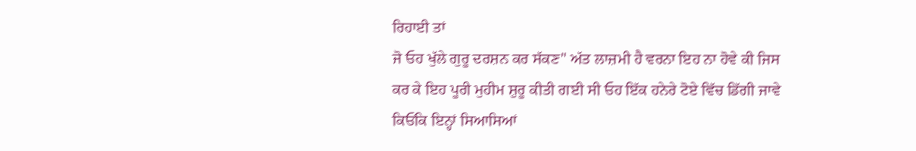ਰਿਹਾਈ ਤਾਂ
ਜੋ ਓਹ ਖੁੱਲੇ ਗੁਰੂ ਦਰਸ਼ਨ ਕਰ ਸੱਕਣ" ਅੱਤ ਲਾਜ਼ਮੀ ਹੈ ਵਰਨਾ ਇਹ ਨਾ ਹੋਵੇ ਕੀ ਜਿਸ
ਕਰ ਕੇ ਇਹ ਪੂਰੀ ਮੁਹੀਮ ਸ਼ੁਰੂ ਕੀਤੀ ਗਈ ਸੀ ਓਹ ਇੱਕ ਹਨੇਰੇ ਟੋਏ ਵਿੱਚ ਡਿੱਗੀ ਜਾਵੇ
ਕਿਓਂਕਿ ਇਨ੍ਹਾਂ ਸਿਆਸਿਆਂ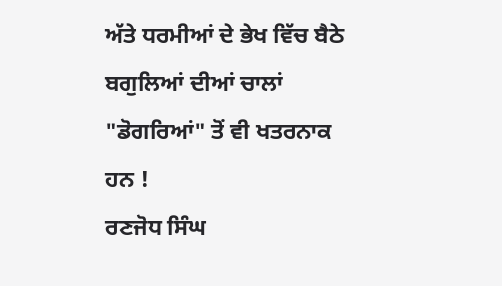ਅੱਤੇ ਧਰਮੀਆਂ ਦੇ ਭੇਖ ਵਿੱਚ ਬੈਠੇ ਬਗੁਲਿਆਂ ਦੀਆਂ ਚਾਲਾਂ
"ਡੋਗਰਿਆਂ" ਤੋਂ ਵੀ ਖਤਰਨਾਕ ਹਨ !
ਰਣਜੋਧ ਸਿੰਘ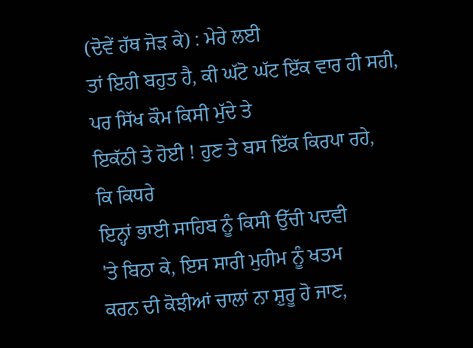(ਦੋਵੇਂ ਹੱਥ ਜੋੜ ਕੇ) : ਮੇਰੇ ਲਈ
ਤਾਂ ਇਹੀ ਬਹੁਤ ਹੈ, ਕੀ ਘੱਟੋ ਘੱਟ ਇੱਕ ਵਾਰ ਹੀ ਸਹੀ, ਪਰ ਸਿੱਖ ਕੌਮ ਕਿਸੀ ਮੁੱਦੇ ਤੇ
ਇਕੱਠੀ ਤੇ ਹੋਈ ! ਹੁਣ ਤੇ ਬਸ ਇੱਕ ਕਿਰਪਾ ਰਹੇ,
ਕਿ ਕਿਧਰੇ
ਇਨ੍ਹਾਂ ਭਾਈ ਸਾਹਿਬ ਨੂੰ ਕਿਸੀ ਉੱਚੀ ਪਦਵੀ
'ਤੇ ਬਿਠਾ ਕੇ, ਇਸ ਸਾਰੀ ਮੁਹੀਮ ਨੂੰ ਖਤਮ
ਕਰਨ ਦੀ ਕੋਝੀਆਂ ਚਾਲਾਂ ਨਾ ਸ਼ੁਰੂ ਹੋ ਜਾਣ,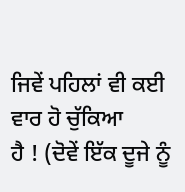ਜਿਵੇਂ ਪਹਿਲਾਂ ਵੀ ਕਈ ਵਾਰ ਹੋ ਚੁੱਕਿਆ
ਹੈ ! (ਦੋਵੇਂ ਇੱਕ ਦੂਜੇ ਨੂੰ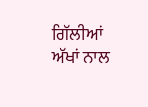ਗਿੱਲੀਆਂ ਅੱਖਾਂ ਨਾਲ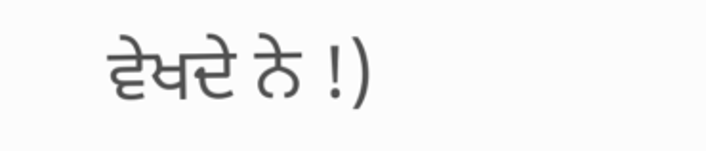ਵੇਖਦੇ ਨੇ !)